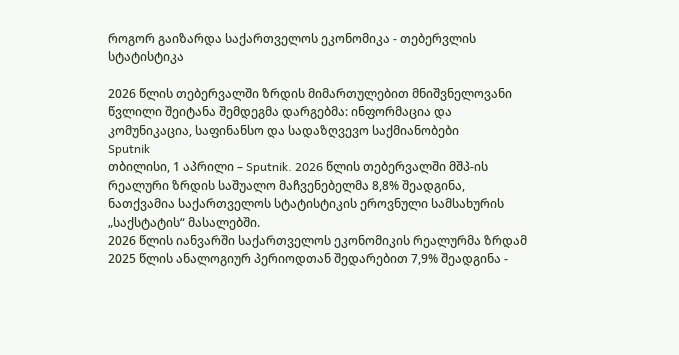როგორ გაიზარდა საქართველოს ეკონომიკა - თებერვლის სტატისტიკა

2026 წლის თებერვალში ზრდის მიმართულებით მნიშვნელოვანი წვლილი შეიტანა შემდეგმა დარგებმა: ინფორმაცია და კომუნიკაცია, საფინანსო და სადაზღვევო საქმიანობები
Sputnik
თბილისი, 1 აპრილი – Sputnik. 2026 წლის თებერვალში მშპ-ის რეალური ზრდის საშუალო მაჩვენებელმა 8,8% შეადგინა, ნათქვამია საქართველოს სტატისტიკის ეროვნული სამსახურის „საქსტატის“ მასალებში.
2026 წლის იანვარში საქართველოს ეკონომიკის რეალურმა ზრდამ 2025 წლის ანალოგიურ პერიოდთან შედარებით 7,9% შეადგინა -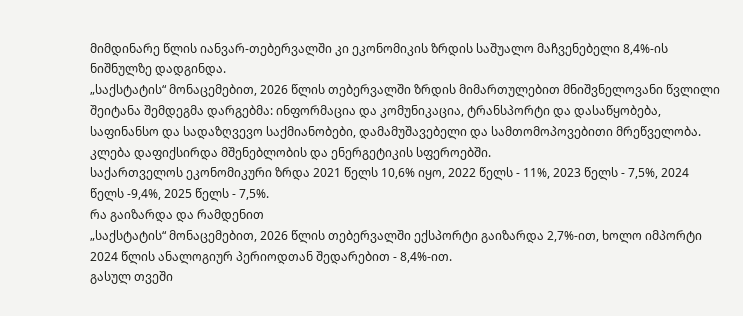მიმდინარე წლის იანვარ-თებერვალში კი ეკონომიკის ზრდის საშუალო მაჩვენებელი 8,4%-ის ნიშნულზე დადგინდა.
„საქსტატის“ მონაცემებით, 2026 წლის თებერვალში ზრდის მიმართულებით მნიშვნელოვანი წვლილი შეიტანა შემდეგმა დარგებმა: ინფორმაცია და კომუნიკაცია, ტრანსპორტი და დასაწყობება, საფინანსო და სადაზღვევო საქმიანობები, დამამუშავებელი და სამთომოპოვებითი მრეწველობა.
კლება დაფიქსირდა მშენებლობის და ენერგეტიკის სფეროებში.
საქართველოს ეკონომიკური ზრდა 2021 წელს 10,6% იყო, 2022 წელს - 11%, 2023 წელს - 7,5%, 2024 წელს -9,4%, 2025 წელს - 7,5%.
რა გაიზარდა და რამდენით
„საქსტატის“ მონაცემებით, 2026 წლის თებერვალში ექსპორტი გაიზარდა 2,7%-ით, ხოლო იმპორტი 2024 წლის ანალოგიურ პერიოდთან შედარებით - 8,4%-ით.
გასულ თვეში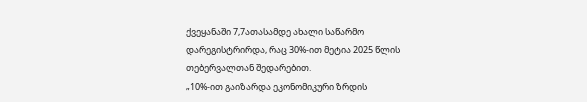ქვეყანაში 7,7ათასამდე ახალი საწარმო დარეგისტრირდა, რაც 30%-ით მეტია 2025 წლის თებერვალთან შედარებით.
„10%-ით გაიზარდა ეკონომიკური ზრდის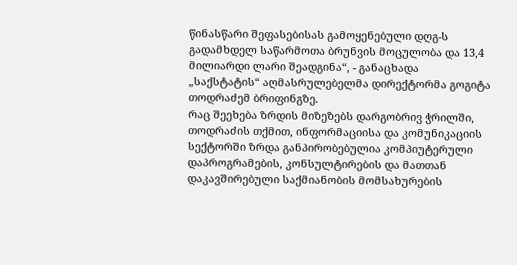წინასწარი შეფასებისას გამოყენებული დღგ-ს გადამხდელ საწარმოთა ბრუნვის მოცულობა და 13,4 მილიარდი ლარი შეადგინა“, - განაცხადა „საქსტატის“ აღმასრულებელმა დირექტორმა გოგიტა თოდრაძემ ბრიფინგზე.
რაც შეეხება ზრდის მიზეზებს დარგობრივ ჭრილში, თოდრაძის თქმით, ინფორმაციისა და კომუნიკაციის სექტორში ზრდა განპირობებულია კომპიუტერული დაპროგრამების, კონსულტირების და მათთან დაკავშირებული საქმიანობის მომსახურების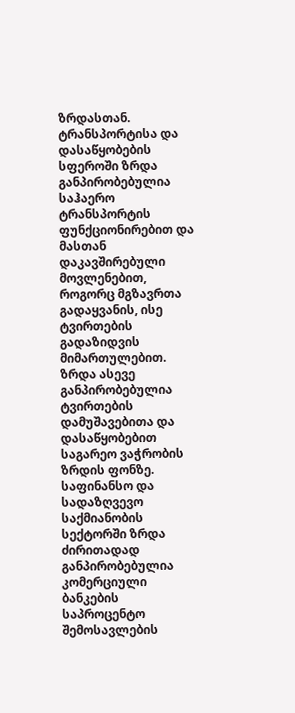ზრდასთან.
ტრანსპორტისა და დასაწყობების სფეროში ზრდა განპირობებულია საჰაერო ტრანსპორტის ფუნქციონირებით და მასთან დაკავშირებული მოვლენებით, როგორც მგზავრთა გადაყვანის, ისე ტვირთების გადაზიდვის მიმართულებით. ზრდა ასევე განპირობებულია ტვირთების დამუშავებითა და დასაწყობებით საგარეო ვაჭრობის ზრდის ფონზე.
საფინანსო და სადაზღვევო საქმიანობის სექტორში ზრდა ძირითადად განპირობებულია კომერციული ბანკების საპროცენტო შემოსავლების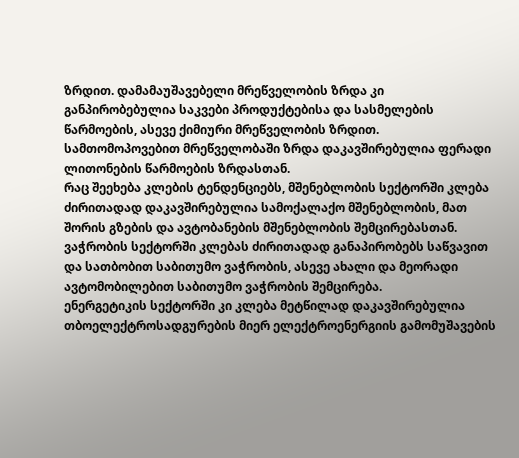ზრდით. დამამაუშავებელი მრეწველობის ზრდა კი განპირობებულია საკვები პროდუქტებისა და სასმელების წარმოების, ასევე ქიმიური მრეწველობის ზრდით. სამთომოპოვებით მრეწველობაში ზრდა დაკავშირებულია ფერადი ლითონების წარმოების ზრდასთან.
რაც შეეხება კლების ტენდენციებს, მშენებლობის სექტორში კლება ძირითადად დაკავშირებულია სამოქალაქო მშენებლობის, მათ შორის გზების და ავტობანების მშენებლობის შემცირებასთან.
ვაჭრობის სექტორში კლებას ძირითადად განაპირობებს საწვავით და სათბობით საბითუმო ვაჭრობის, ასევე ახალი და მეორადი ავტომობილებით საბითუმო ვაჭრობის შემცირება.
ენერგეტიკის სექტორში კი კლება მეტწილად დაკავშირებულია თბოელექტროსადგურების მიერ ელექტროენერგიის გამომუშავების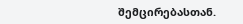შემცირებასთან.